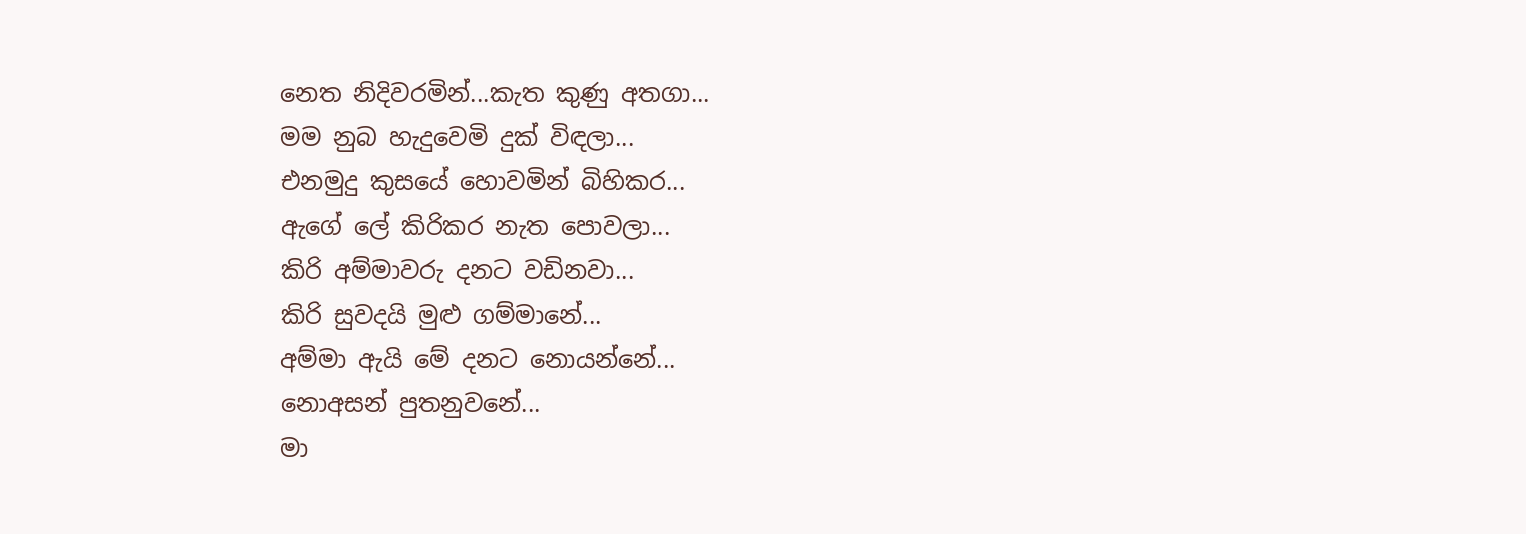නෙත නිදිවරමින්...කැත කුණු අතගා...
මම නුබ හැදුවෙමි දුක් විඳලා...
එනමුදු කුසයේ හොවමින් බිහිකර...
ඇගේ ලේ කිරිකර නැත පොවලා...
කිරි අම්මාවරු දනට වඩිනවා...
කිරි සුවදයි මුළු ගම්මානේ...
අම්මා ඇයි මේ දනට නොයන්නේ...
නොඅසන් පුතනුවනේ...
මා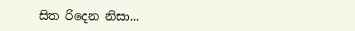සිත රිදෙන නිසා...